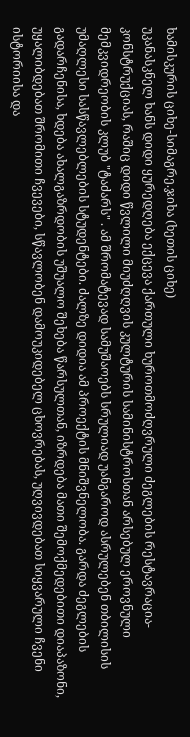ხამისკურის ციხე-სიმაგრე.ჯიხა (ხეთის ციხე)
უკანასკნელ ხანს დიდი ყურედღება ექცევა ქართული ხუროთმოძღვრული ძეგლების რესტავრაცია-კონსტრუქციას, რაშიც დიდი წვლილი მიუძღღვის კულტურის სამინისტროსთან არსებულ ეროვნული მემკვიდრეობის კლუბ "ტაძარს" . ამ შრომატევად სამუშაოებს სრულიად უანგაროდ ასრულებენ თბილისის უმაღლესი სასწავლებლების სტუდენტები. ძალზე დიდია ამ პროექტის მნიშვნელობა. გარდა ძეგლების გადარჩენისა, ხდება ახალგაზრდობის უშუალო შეხება წარსულთან, იზრდება მათი შემოქმედებითი დიაპაზონი, უყალიბდებათ შრომითი ჩვევები, სწავლობენ დამოუკიდებელ ცხოვრებას, უღვივდებათ სიყვარული ჩვენი ისტორიისა და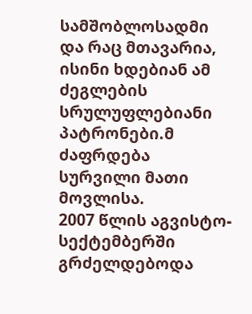სამშობლოსადმი და რაც მთავარია, ისინი ხდებიან ამ ძეგლების სრულუფლებიანი პატრონები.მ ძაფრდება სურვილი მათი მოვლისა.
2007 წლის აგვისტო-სექტემბერში გრძელდებოდა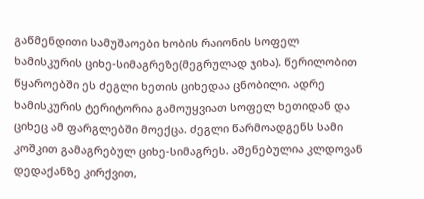გაწმენდითი სამუშაოები ხობის რაიონის სოფელ ხამისკურის ციხე-სიმაგრეზე(მეგრულად ჯიხა). წერილობით წყაროებში ეს ძეგლი ხეთის ციხედაა ცნობილი. ადრე ხამისკურის ტერიტორია გამოუყვიათ სოფელ ხეთიდან და ციხეც ამ ფარგლებში მოექცა. ძეგლი წარმოადგენს სამი კოშკით გამაგრებულ ციხე-სიმაგრეს. აშენებულია კლდოვან დედაქანზე კირქვით,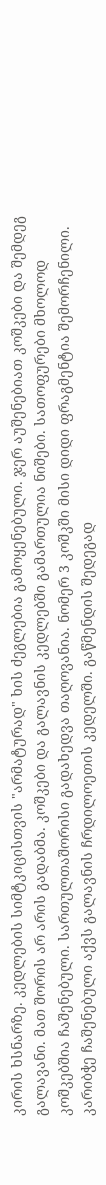კირის ხსნარზე. კედლების სიმტკიცისთვის "არმატურად" ხის ძეგლებია გამოყენებული. ჯერ აუშენებიათ კოშკები და შემდეგ გალავანი. მათ შორის არ არის გადაბმა. კოშკები და გალავნის კედლებში გამართულია ნიშები. სათოფურები მხოლოდ კოშკებშია ჩაშენებული. სართულთაშორისი გადახედვა თაღოვანია. ნომერ 3 კოშკში მისი დიდი ფრაგმენტია შემორჩენილი. კარიბჭე ჩაშენებული აქვს გალავნის ჩრდილოეთის კედელში. გაწმენდის შედეგად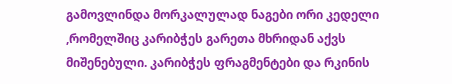გამოვლინდა მორკალულად ნაგები ორი კედელი ,რომელშიც კარიბჭეს გარეთა მხრიდან აქვს მიშენებული. კარიბჭეს ფრაგმენტები და რკინის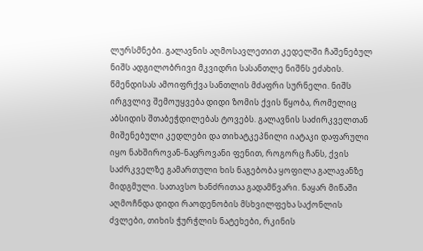ლურსმნები. გალავნის აღმოსავლეთით კედელში ჩაშენებულ ნიშს ადგილობრივი მკვიდრი სასანთლე ნიშნს ეძახის. წმენდისას ამოიფრქვა სანთლის მძაფრი სურნელი. ნიშს ირგვლივ შემოუყვება დიდი ზომის ქვის წყობა, რომელიც აბსიდის შთაბეჭდილებას ტოვებს. გალავნის საძირკველთან მიშენებული კედლები და თიხატკეპნილი იატაკი დაფარული იყო ნახშიროვან-ნაცროვანი ფენით, როგორც ჩანს, ქვის საძრკველზე გამართული ხის ნაგებობა ყოფილა გალავანზე მიდგმული. სათავსო ხანძრითაა გადამწვარი. ნაყარ მიწაში აღმოჩნდა დიდი რაოდენობის მსხვილფეხა საქონლის ძვლები, თიხის ჭურჭლის ნატეხები, რკინის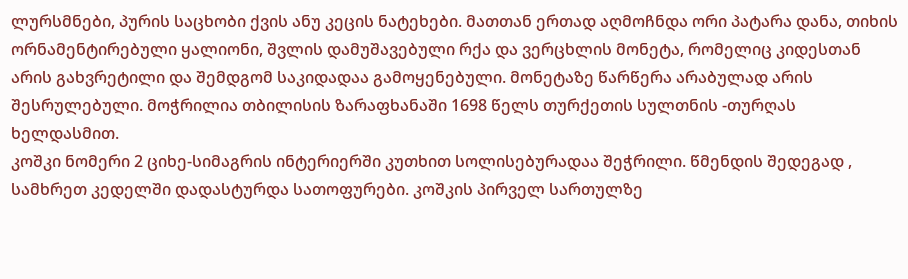ლურსმნები, პურის საცხობი ქვის ანუ კეცის ნატეხები. მათთან ერთად აღმოჩნდა ორი პატარა დანა, თიხის ორნამენტირებული ყალიონი, შვლის დამუშავებული რქა და ვერცხლის მონეტა, რომელიც კიდესთან არის გახვრეტილი და შემდგომ საკიდადაა გამოყენებული. მონეტაზე წარწერა არაბულად არის შესრულებული. მოჭრილია თბილისის ზარაფხანაში 1698 წელს თურქეთის სულთნის -თურღას ხელდასმით.
კოშკი ნომერი 2 ციხე-სიმაგრის ინტერიერში კუთხით სოლისებურადაა შეჭრილი. წმენდის შედეგად , სამხრეთ კედელში დადასტურდა სათოფურები. კოშკის პირველ სართულზე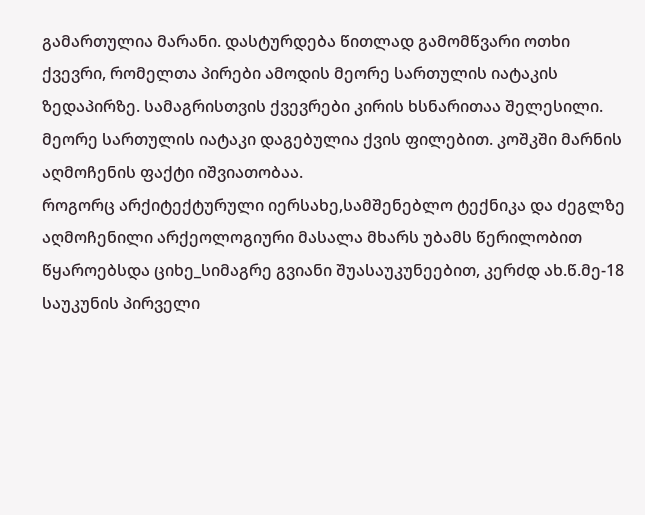გამართულია მარანი. დასტურდება წითლად გამომწვარი ოთხი ქვევრი, რომელთა პირები ამოდის მეორე სართულის იატაკის ზედაპირზე. სამაგრისთვის ქვევრები კირის ხსნარითაა შელესილი. მეორე სართულის იატაკი დაგებულია ქვის ფილებით. კოშკში მარნის აღმოჩენის ფაქტი იშვიათობაა.
როგორც არქიტექტურული იერსახე,სამშენებლო ტექნიკა და ძეგლზე აღმოჩენილი არქეოლოგიური მასალა მხარს უბამს წერილობით წყაროებსდა ციხე_სიმაგრე გვიანი შუასაუკუნეებით, კერძდ ახ.წ.მე-18 საუკუნის პირველი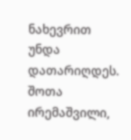ნახევრით უნდა დათარიღდეს.
შოთა ირემაშვილი,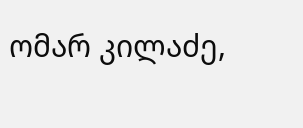ომარ კილაძე,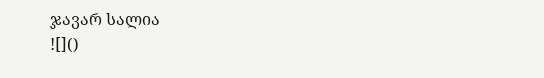ჯავარ სალია
![]()